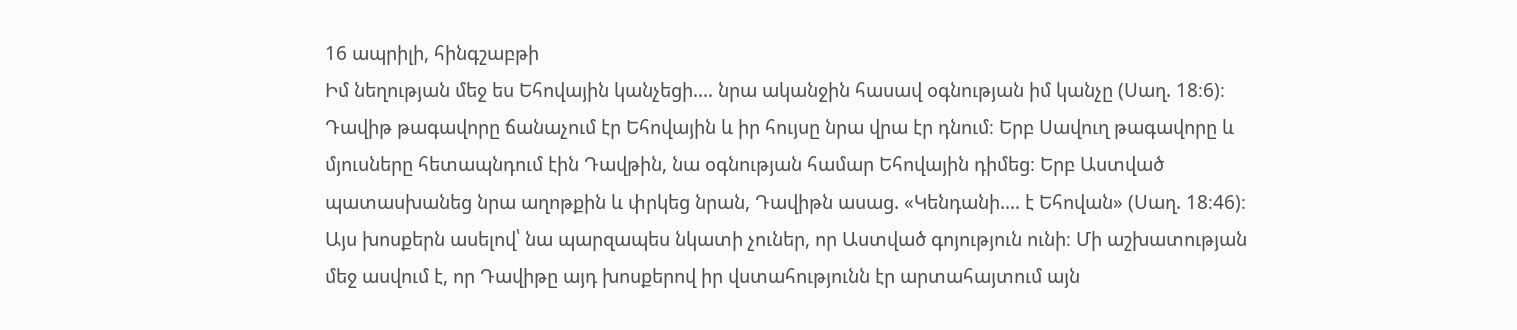16 ապրիլի, հինգշաբթի
Իմ նեղության մեջ ես Եհովային կանչեցի.... նրա ականջին հասավ օգնության իմ կանչը (Սաղ. 18։6)։
Դավիթ թագավորը ճանաչում էր Եհովային և իր հույսը նրա վրա էր դնում։ Երբ Սավուղ թագավորը և մյուսները հետապնդում էին Դավթին, նա օգնության համար Եհովային դիմեց։ Երբ Աստված պատասխանեց նրա աղոթքին և փրկեց նրան, Դավիթն ասաց. «Կենդանի.... է Եհովան» (Սաղ. 18։46)։ Այս խոսքերն ասելով՝ նա պարզապես նկատի չուներ, որ Աստված գոյություն ունի։ Մի աշխատության մեջ ասվում է, որ Դավիթը այդ խոսքերով իր վստահությունն էր արտահայտում այն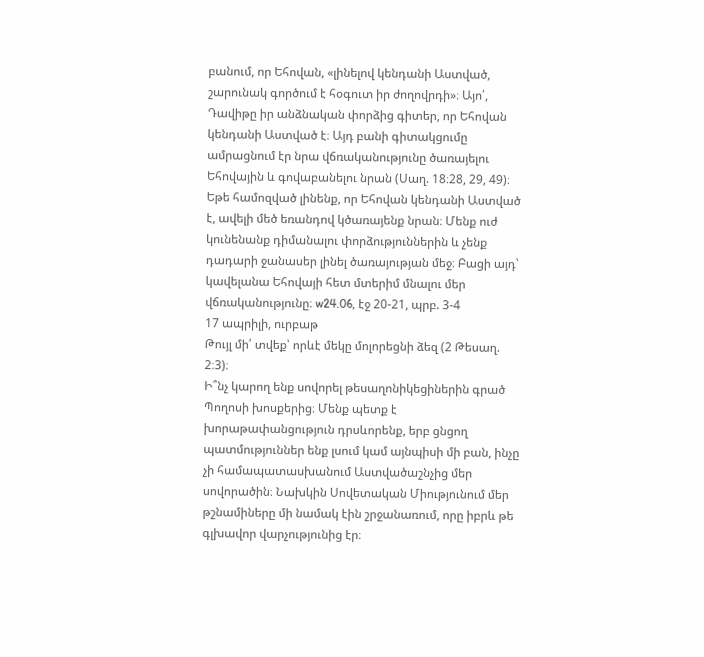բանում, որ Եհովան, «լինելով կենդանի Աստված, շարունակ գործում է հօգուտ իր ժողովրդի»։ Այո՛, Դավիթը իր անձնական փորձից գիտեր, որ Եհովան կենդանի Աստված է։ Այդ բանի գիտակցումը ամրացնում էր նրա վճռականությունը ծառայելու Եհովային և գովաբանելու նրան (Սաղ. 18։28, 29, 49)։ Եթե համոզված լինենք, որ Եհովան կենդանի Աստված է, ավելի մեծ եռանդով կծառայենք նրան։ Մենք ուժ կունենանք դիմանալու փորձություններին և չենք դադարի ջանասեր լինել ծառայության մեջ։ Բացի այդ՝ կավելանա Եհովայի հետ մտերիմ մնալու մեր վճռականությունը։ w24.06, էջ 20-21, պրբ. 3-4
17 ապրիլի, ուրբաթ
Թույլ մի՛ տվեք՝ որևէ մեկը մոլորեցնի ձեզ (2 Թեսաղ. 2։3)։
Ի՞նչ կարող ենք սովորել թեսաղոնիկեցիներին գրած Պողոսի խոսքերից։ Մենք պետք է խորաթափանցություն դրսևորենք, երբ ցնցող պատմություններ ենք լսում կամ այնպիսի մի բան, ինչը չի համապատասխանում Աստվածաշնչից մեր սովորածին։ Նախկին Սովետական Միությունում մեր թշնամիները մի նամակ էին շրջանառում, որը իբրև թե գլխավոր վարչությունից էր։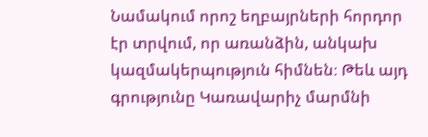Նամակում որոշ եղբայրների հորդոր էր տրվում, որ առանձին, անկախ կազմակերպություն հիմնեն։ Թեև այդ գրությունը Կառավարիչ մարմնի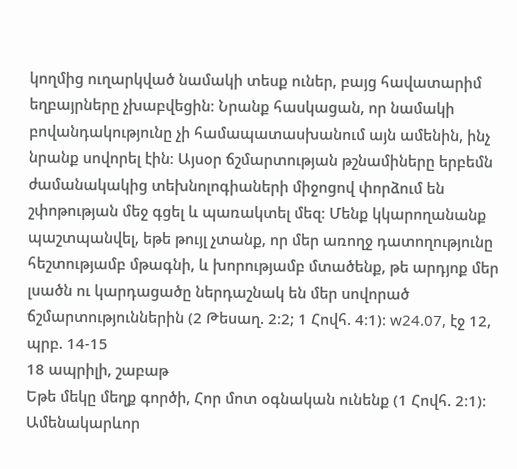կողմից ուղարկված նամակի տեսք ուներ, բայց հավատարիմ եղբայրները չխաբվեցին։ Նրանք հասկացան, որ նամակի բովանդակությունը չի համապատասխանում այն ամենին, ինչ նրանք սովորել էին։ Այսօր ճշմարտության թշնամիները երբեմն ժամանակակից տեխնոլոգիաների միջոցով փորձում են շփոթության մեջ գցել և պառակտել մեզ։ Մենք կկարողանանք պաշտպանվել, եթե թույլ չտանք, որ մեր առողջ դատողությունը հեշտությամբ մթագնի, և խորությամբ մտածենք, թե արդյոք մեր լսածն ու կարդացածը ներդաշնակ են մեր սովորած ճշմարտություններին (2 Թեսաղ. 2։2; 1 Հովհ. 4։1)։ w24.07, էջ 12, պրբ. 14-15
18 ապրիլի, շաբաթ
Եթե մեկը մեղք գործի, Հոր մոտ օգնական ունենք (1 Հովհ. 2։1)։
Ամենակարևոր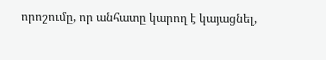որոշումը, որ անհատը կարող է կայացնել,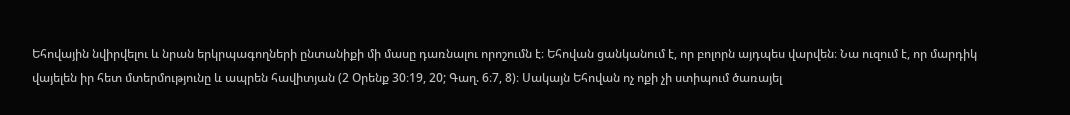Եհովային նվիրվելու և նրան երկրպագողների ընտանիքի մի մասը դառնալու որոշումն է։ Եհովան ցանկանում է, որ բոլորն այդպես վարվեն։ Նա ուզում է, որ մարդիկ վայելեն իր հետ մտերմությունը և ապրեն հավիտյան (2 Օրենք 30։19, 20; Գաղ. 6։7, 8)։ Սակայն Եհովան ոչ ոքի չի ստիպում ծառայել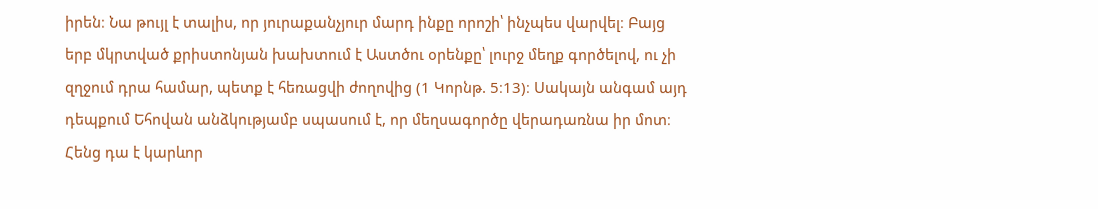իրեն։ Նա թույլ է տալիս, որ յուրաքանչյուր մարդ ինքը որոշի՝ ինչպես վարվել։ Բայց երբ մկրտված քրիստոնյան խախտում է Աստծու օրենքը՝ լուրջ մեղք գործելով, ու չի զղջում դրա համար, պետք է հեռացվի ժողովից (1 Կորնթ. 5։13)։ Սակայն անգամ այդ դեպքում Եհովան անձկությամբ սպասում է, որ մեղսագործը վերադառնա իր մոտ։ Հենց դա է կարևոր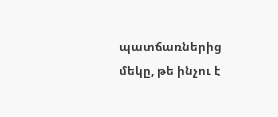պատճառներից մեկը, թե ինչու է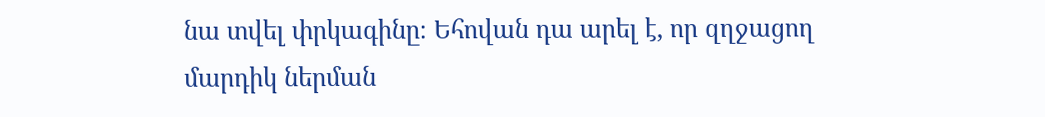նա տվել փրկագինը։ Եհովան դա արել է, որ զղջացող մարդիկ ներման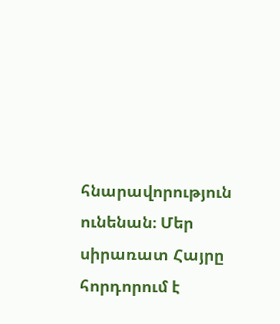հնարավորություն ունենան։ Մեր սիրառատ Հայրը հորդորում է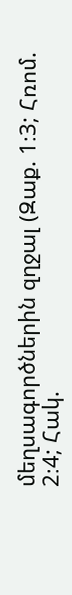մեղսագործներին զղջալ (Զաք. 1։3; Հռոմ. 2։4; Հակ.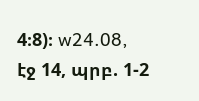4։8)։ w24.08, էջ 14, պրբ. 1-2